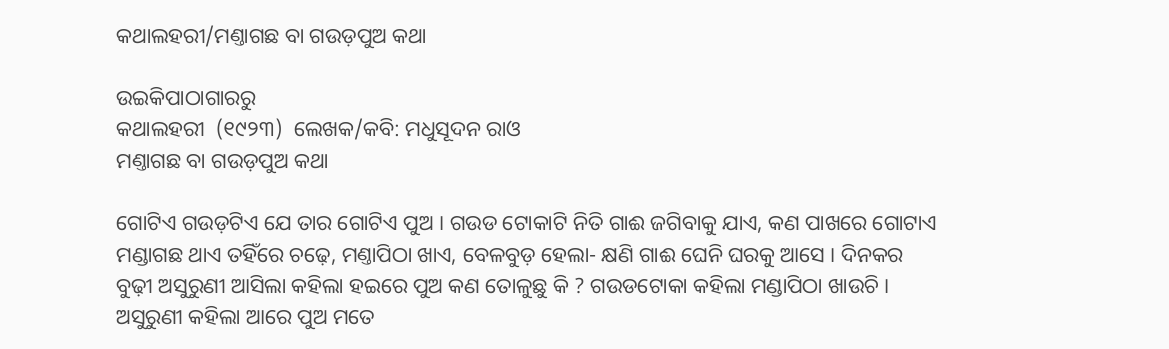କଥାଲହରୀ/ମଣ୍ତାଗଛ ବା ଗଉଡ଼ପୁଅ କଥା

ଉଇକିପାଠାଗାର‌ରୁ
କଥାଲହରୀ  (୧୯୨୩)  ଲେଖକ/କବି: ମଧୁସୂଦନ ରାଓ
ମଣ୍ତାଗଛ ବା ଗଉଡ଼ପୁଅ କଥା

ଗୋଟିଏ ଗଉଡ଼ଟିଏ ଯେ ତାର ଗୋଟିଏ ପୁଅ । ଗଉଡ ଟୋକାଟି ନିତି ଗାଈ ଜଗିବାକୁ ଯାଏ, କଣ ପାଖରେ ଗୋଟାଏ ମଣ୍ଡାଗଛ ଥାଏ ତ‌ହିଁରେ ଚଢ଼େ, ମଣ୍ତାପିଠା ଖାଏ, ବେଳବୁଡ଼ ହେଲା- କ୍ଷଣି ଗାଈ ଘେନି ଘରକୁ ଆସେ । ଦିନକର ବୁଢ଼ୀ ଅସୁରୁଣୀ ଆସିଲା କହିଲା ହଇରେ ପୁଅ କଣ ତୋଳୁଛୁ କି ? ଗଉଡଟୋକା ‌କ‌ହିଲା ମଣ୍ଡାପିଠା ଖାଉଚି । ଅସୁରୁଣୀ କ‌ହିଲା ଆରେ ପୁଅ ମତେ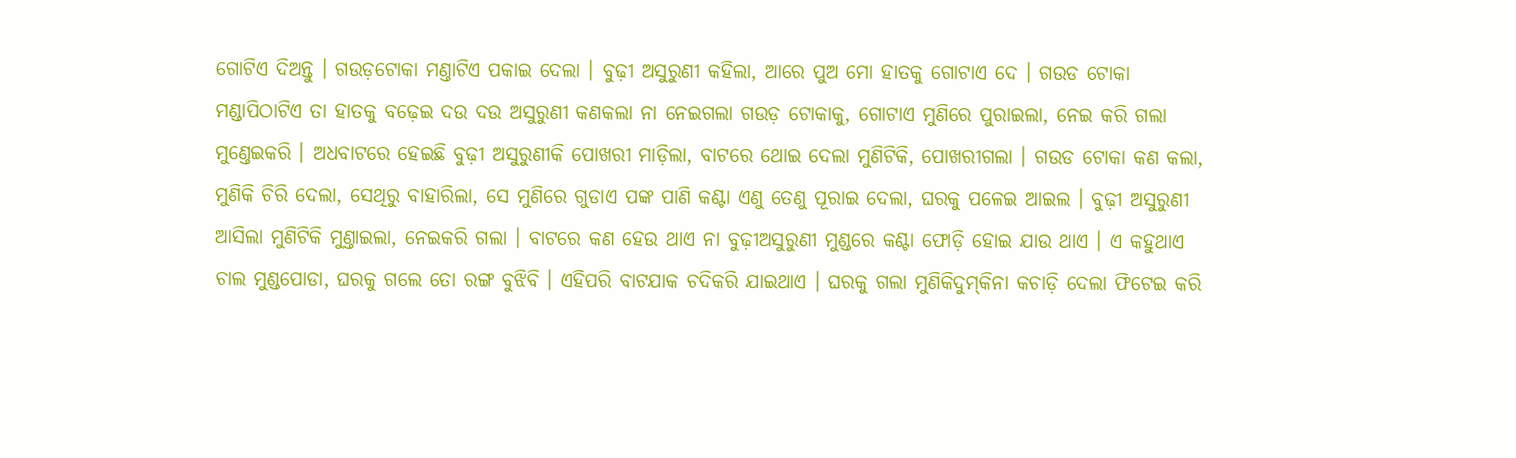ଗୋଟିଏ ଦିଅନ୍ତୁ । ଗଉଡ଼ଟୋକା ମଣ୍ତାଟିଏ ପକାଇ ଦେଲା । ବୁଢ଼ୀ ଅସୁରୁଣୀ କହିଲା, ଆରେ ପୁଅ ମୋ ହାତକୁ ଗୋଟାଏ ଦେ । ଗଉଡ ଟୋକା ମଣ୍ଡାପିଠାଟିଏ ତା ହାତକୁ ବଢ଼େଇ ଦଉ ଦଉ ଅସୁରୁଣୀ କଣକଲା ନା ନେଇଗଲା ଗଉଡ଼ ଟୋକାକୁ, ଗୋଟାଏ ମୁଣିରେ ପୁରାଇଲା, ନେଇ କରି ଗଲା ମୁଣ୍ତେଇକରି । ଅଧବାଟରେ ହେଇଛି ବୁଢ଼ୀ ଅସୁରୁଣୀକି ପୋଖରୀ ମାଡ଼ିଲା, ବାଟରେ ଥୋଇ ଦେଲା ମୁଣିଟିକି, ପୋଖରୀଗଲା । ଗଉଡ ଟୋକା କଣ କଲା, ମୁଣିକି ଚିରି ଦେଲା, ସେଥିରୁ ବାହାରିଲା, ସେ ମୁଣିରେ ଗୁଡାଏ ପଙ୍କ ପାଣି କଣ୍ଟା ଏଣୁ ତେଣୁ ପୂରାଇ ଦେଲା, ଘରକୁ ପଳେଇ ଆଇଲ । ବୁଢ଼ୀ ଅସୁରୁଣୀ ଆସିଲା ମୁଣିଟିକି ମୁଣ୍ତାଇଲା, ନେଇକରି ଗଲା । ବାଟରେ କଣ ହେଉ ଥାଏ ନା ବୁଢ଼ୀଅସୁରୁଣୀ ମୁଣ୍ଡରେ କଣ୍ଟା ଫୋଡ଼ି ହୋଇ ଯାଉ ଥାଏ । ଏ କହୁଥାଏ ଚାଲ ମୁଣ୍ଡପୋଡା, ଘରକୁ ଗଲେ ତୋ ରଙ୍ଗ ବୁଝିବି । ଏହିପରି ବାଟଯାକ ଚଦିକରି ଯାଇଥାଏ । ଘରକୁ ଗଲା ମୁଣିକିଦୁମ୍‌କିନା କଚାଡ଼ି ଦେଲା ଫିଟେଇ କରି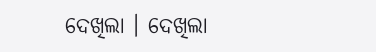ଦେଖିଲା । ଦେଖିଲା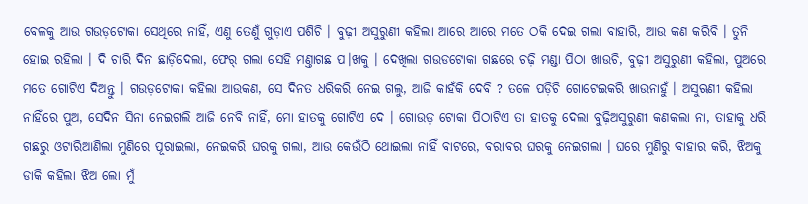ବେଳକୁ ଆଉ ଗଉଡ଼ଟୋକା ସେଥିରେ ନାହିଁ, ଏଣୁ ତେଣୁଁ ଗୁଡ଼ାଏ ପଶିଚି । ବୁଢ଼ୀ ଅସୁରୁଣୀ କ‌ହିଲା ଆରେ ଆରେ ମତେ ଠକି ଦେଇ ଗଲା ବାହାରି, ଆଉ କଣ କରିବି । ତୁନି ହୋଇ ରହିଲା । ଦି ଚାରି ଦିନ ଛାଡ଼ିଦେଲା, ଫେର୍ ଗଲା ସେହି ମଣ୍ତାଗଛ ପ।ଖକୁ । ଦେଖିଲା ଗଉଡଟୋକା ଗଛରେ ଚଢ଼ି ମଣ୍ଡା ପିଠା ଖାଉଚି, ବୁଢ଼ୀ ଅସୁରୁଣୀ କହିଲା, ପୁଅରେ ମତେ ଗୋଟିଏ ଦିଅନ୍ତୁ । ଗଉଡ଼ଟୋକା କହିଲା ଆଉକଣ, ସେ ଦିନତ ଧରିକରି ନେଇ ଗଲୁ, ଆଜି କାହଁକି ଦେବି ? ତଳେ ପଡ଼ିଚି ଗୋଟେଇକରି ଖାଉନାହୁଁ । ଅସୁଋଣୀ କ‌ହିଲା ନାହିଁରେ ପୁଅ, ସେଦିନ ସିନା ନେଇଗଲି ଆଜି ନେବି ନାହିଁ, ମୋ ହାତକୁ ଗୋଟିଏ ଦେ । ଗୋଉଡ଼ ଟୋକା ପିଠାଟିଏ ତା ହାତକୁ ଦେଲା ବୁଢ଼ିଅସୁରୁଣୀ କଣକଲା ନା, ତାହାକୁ ଧରି ଗଛରୁ ଓଟାରିଆଣିଲା ମୁଣିରେ ପୂରାଇଲା, ନେଇକରି ଘରକୁ ଗଲା, ଆଉ କେଉଁଠି ଥୋଇଲା ନାହିଁ ବାଟରେ, ବରାବର ଘରକୁ ନେଇଗଲା । ଘରେ ମୁଣିରୁ ବାହାର କରି, ଝିଅକୁ ଡାକି କ‌ହିଲା ଝିଅ ଲୋ ମୁଁ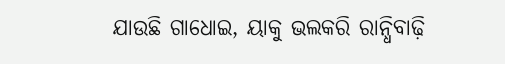ଯାଉଛି ଗାଧୋଇ, ୟାକୁ ଭଲକରି ରାନ୍ଧିବାଢ଼ି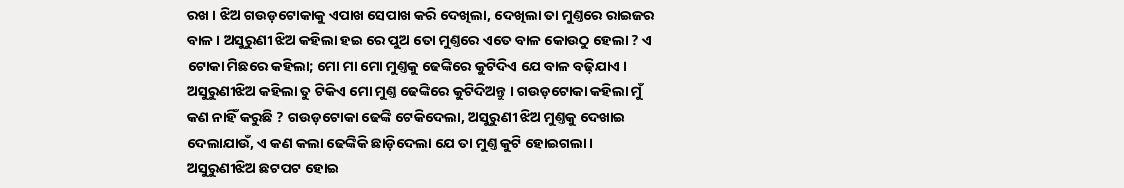ରଖ । ଝିଅ ଗଉଡ଼ଟୋକାକୁ ଏପାଖ ସେପାଖ କରି ଦେଖିଲା, ଦେଖିଲା ତା ମୁଣ୍ତରେ ରାଇଜର ବାଳ । ଅସୁରୁଣୀ ଝିଅ କ‌ହିଲା ହଇ ରେ ପୁଅ ତୋ ମୁଣ୍ତରେ ଏତେ ବାଳ କୋଉଠୁ ହେଲା ? ଏ ଟୋକା ମିଛରେ କ‌ହିଲା; ମୋ ମା ମୋ ମୁଣ୍ତକୁ ଢେଙ୍କିରେ କୁଟିଦିଏ ଯେ ବାଳ ବଢ଼ିଯାଏ । ଅସୁରୁଣୀଝିଅ କ‌ହିଲା ତୁ ଟିକିଏ ମୋ ମୁଣ୍ତ ଢେଙ୍କିରେ କୁଟିଦିଅନ୍ତୁ । ଗଉଡ଼ଟୋକା କ‌ହିଲା ମୁଁ କଣ ନାହିଁ କରୁଛି ? ଗଉଡ଼ଟୋକା ଢେଙ୍କି ଟେକିଦେଲା, ଅସୁରୁଣୀ ଝିଅ ମୁଣ୍ତକୁ ଦେଖାଇ ଦେଲାଯାଉଁ, ଏ କଣ କଲା ଢେଙ୍କିକି ଛାଡ଼ିଦେଲା ଯେ ତା ମୁଣ୍ତ କୁଟି ହୋଇଗଲା । ଅସୁରୁଣୀଝିଅ ଛଟପଟ ହୋଇ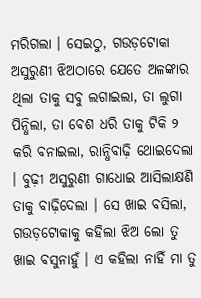ମରିଗଲା । ସେଇଠୁ, ଗଉଡ଼ଟୋକା ଅସୁରୁଣୀ ଝିଅଠାରେ ଯେତେ ଅଳଙ୍କାର ଥିଲା ତାକୁ ସବୁ ଲଗାଇଲା, ତା ଲୁଗା ପିନ୍ଧିଲା, ତା ବେଶ ଧରି ତାକୁ ଟିକି ୨ କରି ବନାଇଲା, ରାନ୍ଧିବାଢ଼ି ଥୋଇଦେଲା । ବୁଢ଼ୀ ଅସୁରୁଣୀ ଗାଧୋଇ ଆସିଲାକ୍ଷଣି ତାକୁ ବାଢ଼ିଦେଲା । ସେ ଖାଇ ବସିଲା, ଗଉଡ଼ଟୋକାକୁ କ‌ହିଲା ଝିଅ ଲୋ ତୁ ଖାଇ ବସୁନାହୁଁ । ଏ କ‌ହିଲା ନାହିଁ ମା ତୁ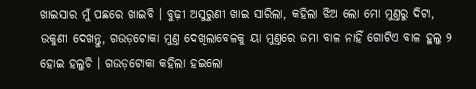ଖାଇସାର ମୁଁ ପଛରେ ଖାଇବି । ବୁଢ଼ୀ ଅସୁରୁଣୀ ଖାଇ ସାରିଲା, କ‌ହିଲା ଝିଅ ଲୋ ମୋ ମୁଣ୍ତରୁ ଦିଟା, ଉକୁଣୀ ଦେଖନ୍ତୁ, ଗଉଡ଼ଟୋକା ମୁଣ୍ତ ଦେଖିଲାବେଳକୁ ୟା ମୁଣ୍ତରେ ଜମା ବାଳ ନାହିଁ ଗୋଟିଏ ବାଳ ହୁଲୁ ୨ ହୋଇ ହଲୁଚି । ଗଉଡ଼ଟୋକା କ‌ହିଲା ହଇଲୋ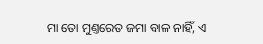ମା ତୋ ମୁଣ୍ତରେତ ଜମା ବାଳ ନାହିଁ, ଏ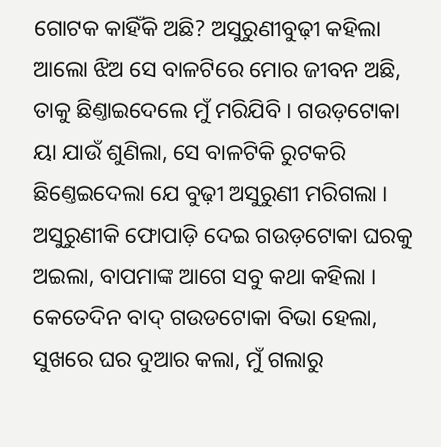ଗୋଟକ କାହିଁକି ଅଛି? ଅସୁରୁଣୀବୁଢ଼ୀ କ‌ହିଲା ଆଲୋ ଝିଅ ସେ ବାଳଟିରେ ମୋର ଜୀବନ ଅଛି, ତାକୁ ଛିଣ୍ତାଇଦେଲେ ମୁଁ ମରିଯିବି । ଗଉଡ଼ଟୋକା ୟା ଯାଉଁ ଶୁଣିଲା, ସେ ବାଳଟିକି ରୁଟକରି ଛିଣ୍ତେଇଦେଲା ଯେ ବୁଢ଼ୀ ଅସୁରୁଣୀ ମରିଗଲା । ଅସୁରୁଣୀକି ଫୋପାଡ଼ି ଦେଇ ଗଉଡ଼ଟୋକା ଘରକୁ ଅଇଲା, ବାପମାଙ୍କ ଆଗେ ସବୁ କଥା କ‌ହିଲା । କେତେଦିନ ବାଦ୍ ଗଉଡଟୋକା ବିଭା ହେଲା, ସୁଖରେ ଘର ଦୁଆର କଲା, ମୁଁ ଗଲାରୁ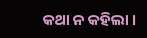କଥା ନ କହିଲା ।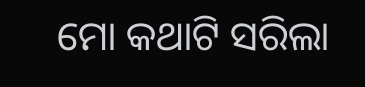ମୋ କଥାଟି ସରିଲା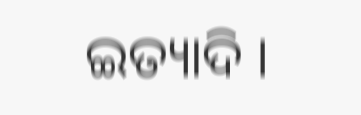ଇତ୍ୟାଦି ।